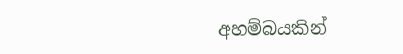අහම්බයකින්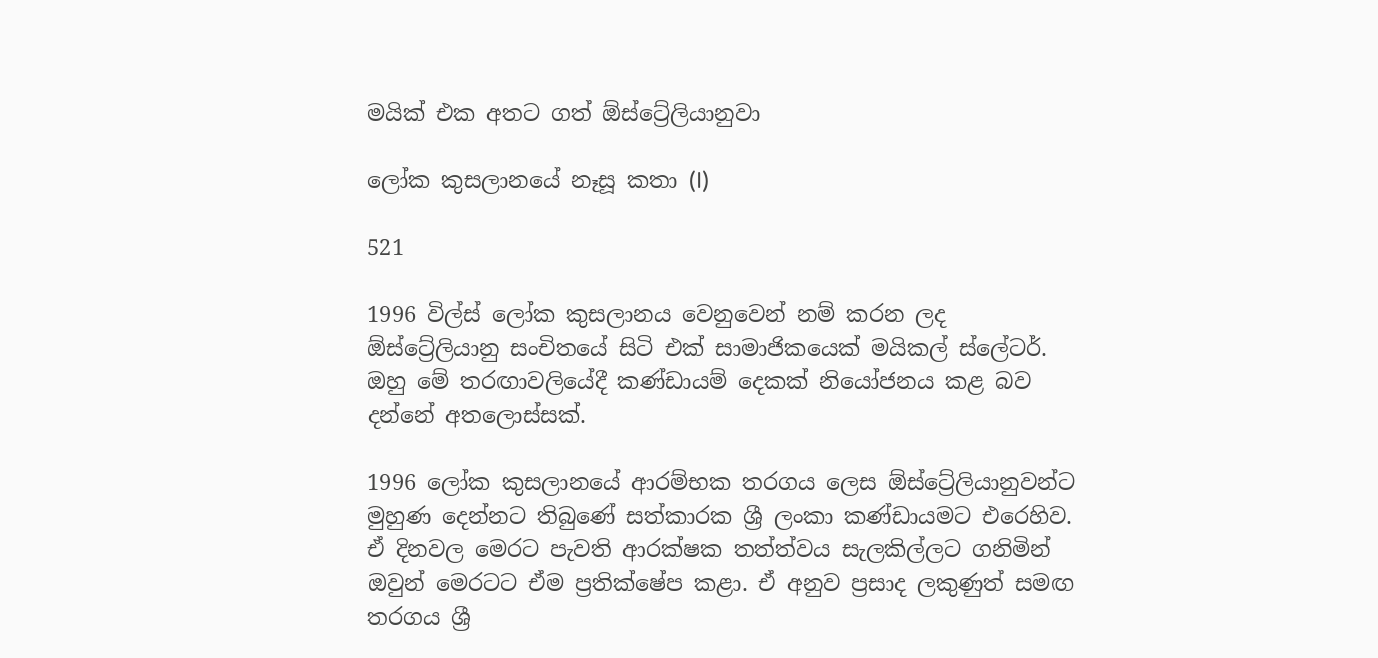මයික් එක අතට ගත් ඕස්ට්‍රේලියානුවා

ලෝක කුසලානයේ නෑසූ කතා (I)

521

1996 විල්ස් ලෝක කුසලානය වෙනුවෙන් නම් කරන ලද ඕස්ට්‍රේලියානු සංචිතයේ සිටි එක් සාමාජිකයෙක් මයිකල් ස්ලේටර්. ඔහු මේ තරඟාවලියේදී කණ්ඩායම් දෙකක් නියෝජනය කළ බව දන්නේ අතලොස්සක්.

1996 ලෝක කුසලානයේ ආරම්භක තරගය ලෙස ඕස්ට්‍රේලියානුවන්ට මුහුණ දෙන්නට තිබුණේ සත්කාරක ශ්‍රී ලංකා කණ්ඩායමට එරෙහිව. ඒ දිනවල මෙරට පැවති ආරක්ෂක තත්ත්වය සැලකිල්ලට ගනිමින් ඔවුන් මෙරටට ඒම ප්‍රතික්ෂේප කළා. ඒ අනුව ප්‍රසාද ලකුණුත් සමඟ තරගය ශ්‍රී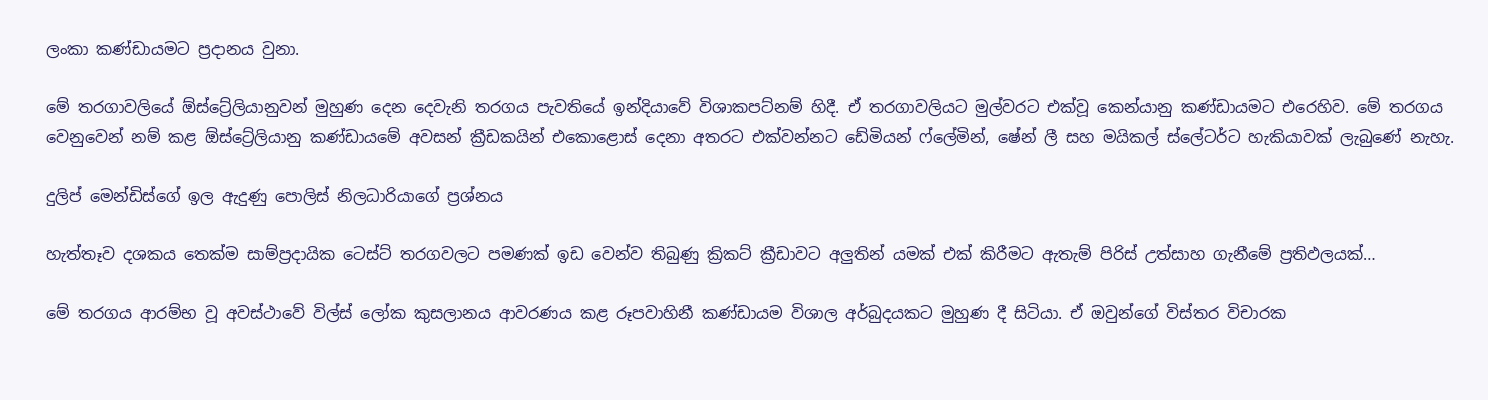ලංකා කණ්ඩායමට ප්‍රදානය වුනා.

මේ තරගාවලියේ ඕස්ට්‍රේලියානුවන් මුහුණ දෙන දෙවැනි තරගය පැවතියේ ඉන්දියාවේ විශාකපට්නම් හිදී. ඒ තරගාවලියට මුල්වරට එක්වූ කෙන්යානු කණ්ඩායමට එරෙහිව. මේ තරගය වෙනුවෙන් නම් කළ ඕස්ට්‍රේලියානු කණ්ඩායමේ අවසන් ක්‍රීඩකයින් එකොළොස් දෙනා අතරට එක්වන්නට ඩේමියන් ෆ්ලේමින්, ෂේන් ලී සහ මයිකල් ස්ලේටර්ට හැකියාවක් ලැබුණේ නැහැ.

දුලිප් මෙන්ඩිස්ගේ ඉල ඇදුණු පොලිස් නිලධාරියාගේ ප්‍රශ්නය

හැත්තෑව දශකය තෙක්ම සාම්ප්‍රදායික ටෙස්ට් තරගවලට පමණක් ඉඩ වෙන්ව තිබුණු ක්‍රිකට් ක්‍රීඩාවට අලුතින් යමක් එක් කිරීමට ඇතැම් පිරිස් උත්සාහ ගැනීමේ ප්‍රතිඵලයක්…

මේ තරගය ආරම්භ වූ අවස්ථාවේ විල්ස් ලෝක කුසලානය ආවරණය කළ රූපවාහිනී කණ්ඩායම විශාල අර්බුදයකට මුහුණ දී සිටියා. ඒ ඔවුන්ගේ විස්තර විචාරක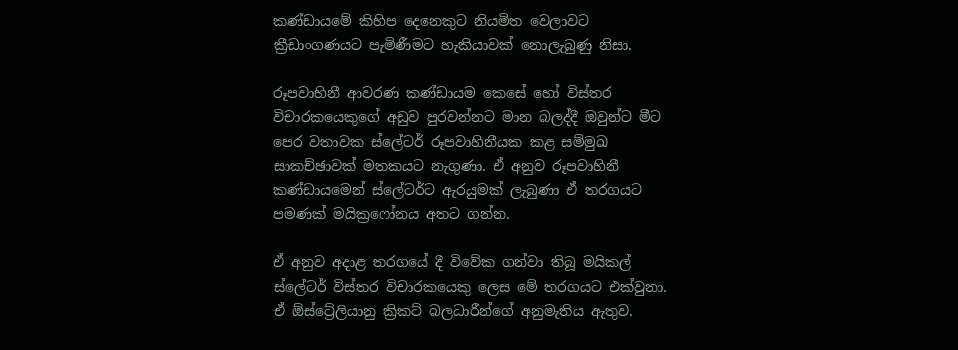කණ්ඩායමේ කිහිප දෙනෙකුට නියමිත වෙලාවට ක්‍රීඩාංගණයට පැමිණීමට හැකියාවක් නොලැබුණු නිසා.

රූපවාහිනී ආවරණ කණ්ඩායම කෙසේ හෝ විස්තර විචාරකයෙකුගේ අඩුව පුරවන්නට මාන බලද්දී ඔවුන්ට මීට පෙර වතාවක ස්ලේටර් රූපවාහිනීයක කළ සම්මුඛ සාකච්ඡාවක් මතකයට නැගුණා. ඒ අනුව රූපවාහිනී කණ්ඩායමෙන් ස්ලේටර්ට ඇරයුමක් ලැබුණා ඒ තරගයට පමණක් මයික්‍රෆෝනය අතට ගන්න.

ඒ අනුව අදාළ තරගයේ දී විවේක ගන්වා තිබූ මයිකල් ස්ලේටර් විස්තර විචාරකයෙකු ලෙස මේ තරගයට එක්වුනා. ඒ ඕස්ට්‍රේලියානු ක්‍රිකට් බලධාරීන්ගේ අනුමැතිය ඇතුව.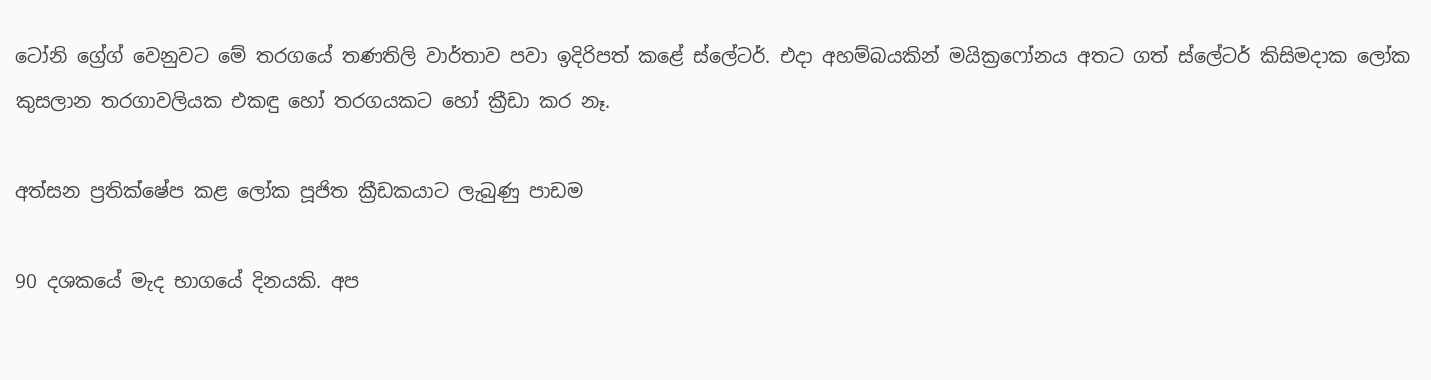ටෝනි ග්‍රේග් වෙනුවට මේ තරගයේ තණතිලි වාර්තාව පවා ඉදිරිපත් කළේ ස්ලේටර්. එදා අහම්බයකින් මයික්‍රෆෝනය අතට ගත් ස්ලේටර් කිසිමදාක ලෝක කුසලාන තරගාවලියක එකඳු හෝ තරගයකට හෝ ක්‍රීඩා කර නෑ.

අත්සන ප්‍රතික්ෂේප කළ ලෝක පූජිත ක්‍රීඩකයාට ලැබුණු පාඩම

90 දශකයේ මැද භාගයේ දිනයකි. අප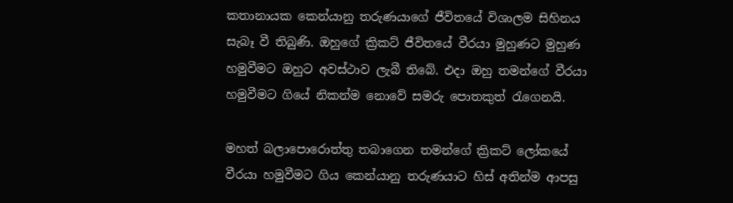කතානායක කෙන්යානු තරුණයාගේ ජීවිතයේ විශාලම සිහිනය සැබෑ වී තිබුණි. ඔහුගේ ක්‍රිකට් ජීවිතයේ වීරයා මුහුණට මුහුණ හමුවීමට ඔහුට අවස්ථාව ලැබී තිබේ. එදා ඔහු තමන්ගේ වීරයා හමුවීමට ගියේ නිකන්ම නොවේ සමරු පොතකුත් රැගෙනයි.

මහත් බලාපොරොත්තු තබාගෙන තමන්ගේ ක්‍රිකට් ලෝකයේ වීරයා හමුවීමට ගිය කෙන්යානු තරුණයාට හිස් අතින්ම ආපසු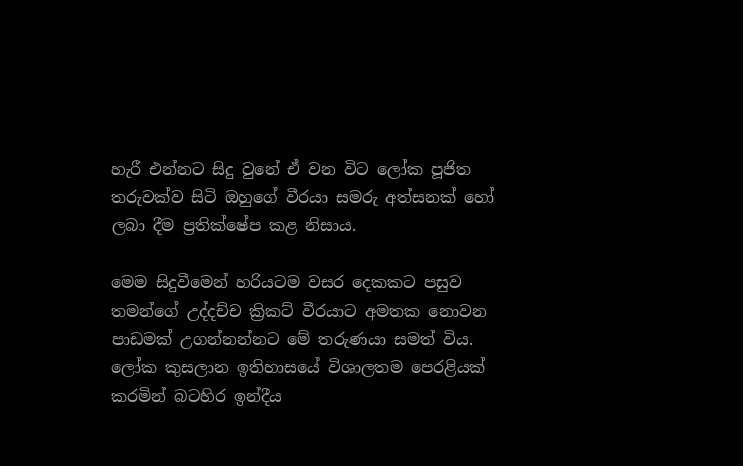හැරී එන්නට සිදු වුනේ ඒ වන විට ලෝක පූජිත තරුවක්ව සිටි ඔහුගේ වීරයා සමරු අත්සනක් හෝ ලබා දීම ප්‍රතික්ෂේප කළ නිසාය.

මෙම සිදුවීමෙන් හරියටම වසර දෙකකට පසුව තමන්ගේ උද්දච්ච ක්‍රිකට් වීරයාට අමතක නොවන පාඩමක් උගන්නන්නට මේ තරුණයා සමත් විය. ලෝක කුසලාන ඉතිහාසයේ විශාලතම පෙරළියක් කරමින් බටහිර ඉන්දීය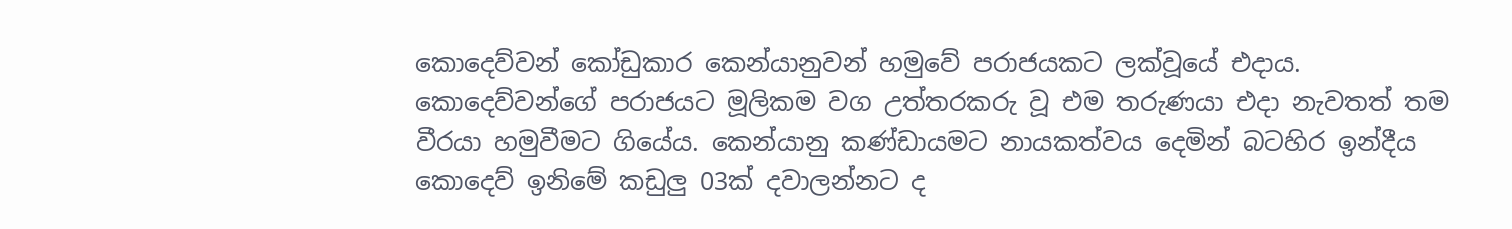කොදෙව්වන් කෝඩුකාර කෙන්යානුවන් හමුවේ පරාජයකට ලක්වූයේ එදාය. කොදෙව්වන්ගේ පරාජයට මූලිකම වග උත්තරකරු වූ එම තරුණයා එදා නැවතත් තම වීරයා හමුවීමට ගියේය. කෙන්යානු කණ්ඩායමට නායකත්වය දෙමින් බටහිර ඉන්දීය කොදෙව් ඉනිමේ කඩුලු 03ක් දවාලන්නට ද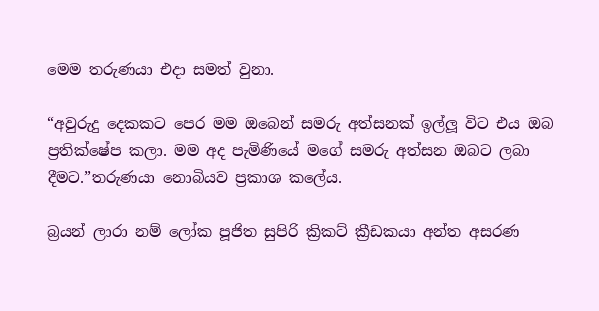මෙම තරුණයා එදා සමත් වුනා.

“අවුරුදු දෙකකට පෙර මම ඔබෙන් සමරු අත්සනක් ඉල්ලූ විට එය ඔබ ප්‍රතික්ෂේප කලා. මම අද පැමිණියේ මගේ සමරු අත්සන ඔබට ලබා දීමට.”තරුණයා නොබියව ප්‍රකාශ කලේය.

බ්‍රයන් ලාරා නම් ලෝක පූජිත සුපිරි ක්‍රිකට් ක්‍රීඩකයා අන්ත අසරණ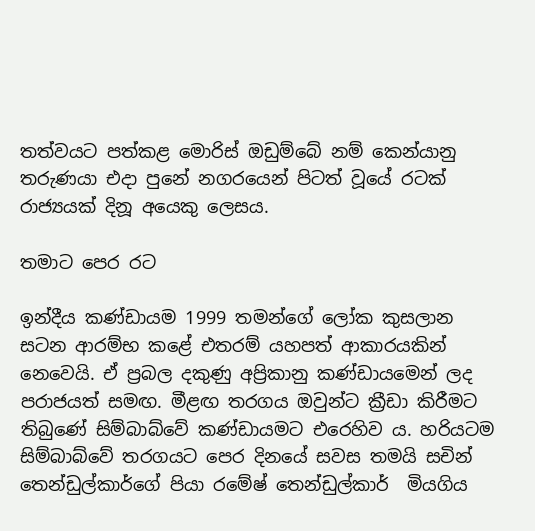තත්වයට පත්කළ මොරිස් ඔඩුම්බේ නම් කෙන්යානු තරුණයා එදා පුනේ නගරයෙන් පිටත් වූයේ රටක් රාජ්‍යයක් දිනූ අයෙකු ලෙසය.

තමාට පෙර රට

ඉන්දීය කණ්ඩායම 1999 තමන්ගේ ලෝක කුසලාන සටන ආරම්භ කළේ එතරම් යහපත් ආකාරයකින් නෙවෙයි. ඒ ප්‍රබල දකුණු අප්‍රිකානු කණ්ඩායමෙන් ලද පරාජයත් සමඟ. මීළඟ තරගය ඔවුන්ට ක්‍රීඩා කිරීමට තිබුණේ සිම්බාබ්වේ කණ්ඩායමට එරෙහිව ය. හරියටම සිම්බාබ්වේ තරගයට පෙර දිනයේ සවස තමයි සචින් තෙන්ඩුල්කාර්ගේ පියා රමේෂ් තෙන්ඩුල්කාර්  මියගිය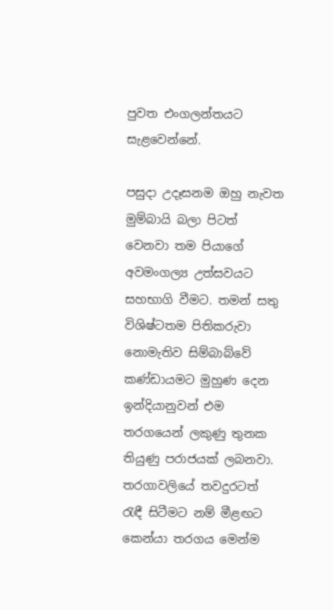පුවත එංගලන්තයට සැළවෙන්නේ.

පසුදා උදෑසනම ඔහු නැවත මුම්බායි බලා පිටත් වෙනවා තම පියාගේ අවමංගල්‍ය උත්සවයට සහභාගි වීමට. තමන් සතු විශිෂ්ටතම පිතිකරුවා නොමැතිව සිම්බාබ්වේ කණ්ඩායමට මුහුණ දෙන ඉන්දියානුවන් එම තරගයෙන් ලකුණු තුනක තියුණු පරාජයක් ලබනවා. තරගාවලියේ තවදුරටත් රැඳී සිටීමට නම් මීළඟට කෙන්යා තරගය මෙන්ම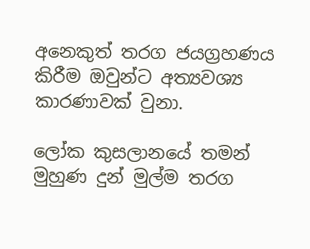අනෙකුත් තරග ජයග්‍රහණය කිරීම ඔවුන්ට අත්‍යවශ්‍ය කාරණාවක් වුනා.

ලෝක කුසලානයේ තමන් මුහුණ දුන් මුල්ම තරග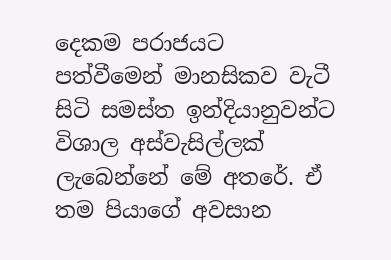දෙකම පරාජයට පත්වීමෙන් මානසිකව වැටී සිටි සමස්ත ඉන්දියානුවන්ට විශාල අස්වැසිල්ලක් ලැබෙන්නේ මේ අතරේ. ඒ තම පියාගේ අවසාන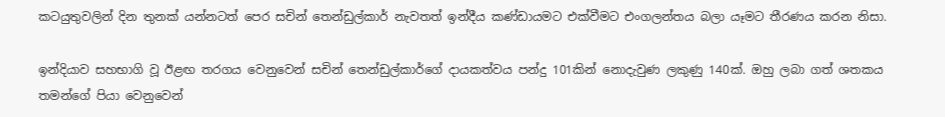කටයුතුවලින් දින තුනක් යන්නටත් පෙර සචින් තෙන්ඩුල්කාර් නැවතත් ඉන්දීය කණ්ඩායමට එක්වීමට එංගලන්තය බලා යෑමට තීරණය කරන නිසා.

ඉන්දියාව සහභාගි වූ ඊළඟ තරගය වෙනුවෙන් සචින් තෙන්ඩුල්කාර්ගේ දායකත්වය පන්දු 101කින් නොදැවුණ ලකුණු 140ක්. ඔහු ලබා ගත් ශතකය තමන්ගේ පියා වෙනුවෙන්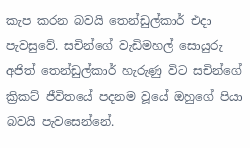කැප කරන බවයි තෙන්ඩුල්කාර් එදා පැවසුවේ. සචින්ගේ වැඩිමහල් සොයුරු අජිත් තෙන්ඩුල්කාර් හැරුණු විට සචින්ගේ ක්‍රිකට් ජීවිතයේ පදනම වූයේ ඔහුගේ පියා බවයි පැවසෙන්නේ.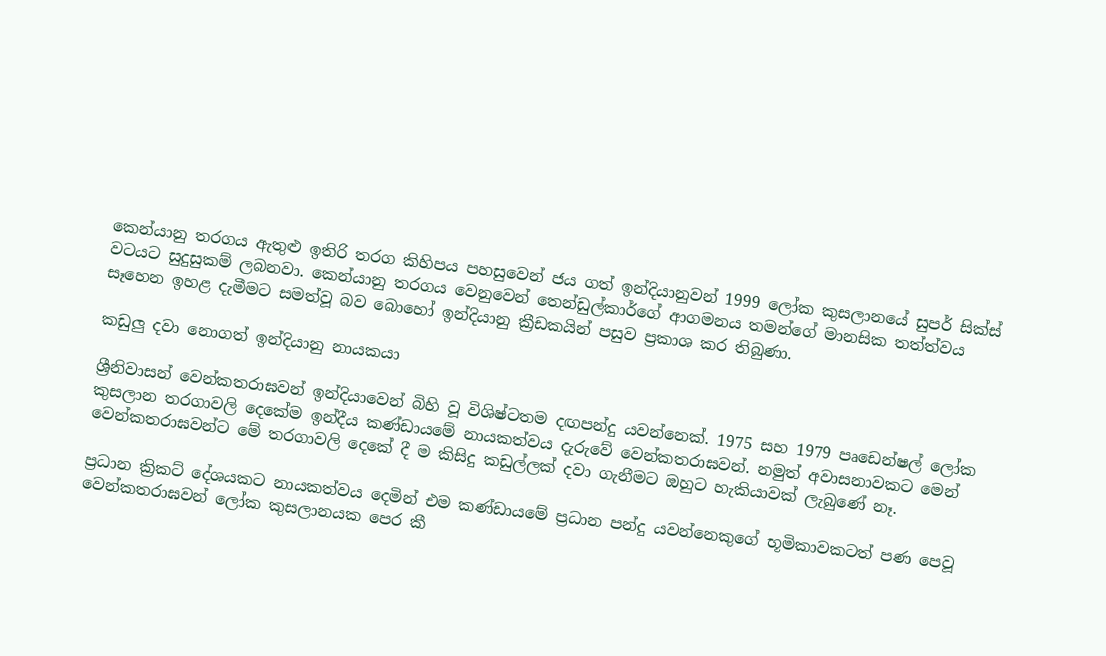කෙන්යානු තරගය ඇතුළු ඉතිරි තරග කිහිපය පහසුවෙන් ජය ගත් ඉන්දියානුවන් 1999 ලෝක කුසලානයේ සුපර් සික්ස් වටයට සුදුසුකම් ලබනවා. කෙන්යානු තරගය වෙනුවෙන් තෙන්ඩුල්කාර්ගේ ආගමනය තමන්ගේ මානසික තත්ත්වය සෑහෙන ඉහළ දැමීමට සමත්වූ බව බොහෝ ඉන්දියානු ක්‍රීඩකයින් පසුව ප්‍රකාශ කර තිබුණා.

කඩුලු දවා නොගත් ඉන්දියානු නායකයා

ශ්‍රීනිවාසන් වෙන්කතරාඝවන් ඉන්දියාවෙන් බිහි වූ විශිෂ්ටතම දඟපන්දු යවන්නෙක්. 1975 සහ 1979 පෘඩෙන්ෂල් ලෝක කුසලාන තරගාවලි දෙකේම ඉන්දීය කණ්ඩායමේ නායකත්වය දැරුවේ වෙන්කතරාඝවන්. නමුත් අවාසනාවකට මෙන් වෙන්කතරාඝවන්ට මේ තරගාවලි දෙකේ දී ම කිසිදු කඩුල්ලක් දවා ගැනීමට ඔහුට හැකියාවක් ලැබුණේ නෑ.

ප්‍රධාන ක්‍රිකට් දේශයකට නායකත්වය දෙමින් එම කණ්ඩායමේ ප්‍රධාන පන්දු යවන්නෙකුගේ භූමිකාවකටත් පණ පෙවූ වෙන්කතරාඝවන් ලෝක කුසලානයක පෙර කී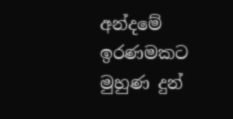අන්දමේ ඉරණමකට  මුහුණ දුන්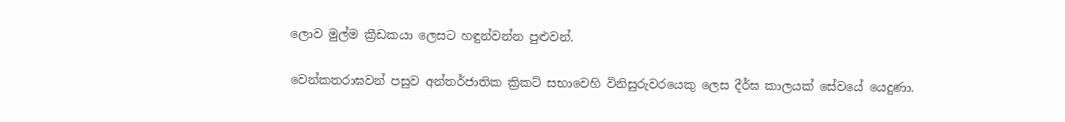ලොව මුල්ම ක්‍රීඩකයා ලෙසට හඳුන්වන්න පුළුවන්.

වෙන්කතරාඝවන් පසුව අන්තර්ජාතික ක්‍රිකට් සභාවෙහි විනිසුරුවරයෙකු ලෙස දීර්ඝ කාලයක් සේවයේ යෙදුණා.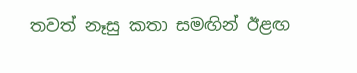තවත් නෑසු කතා සමඟින් ඊළඟ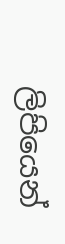ලිපියෙන්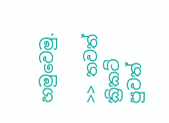හමුවෙමු.

>> තවත් ක්‍රිකට් පුවත්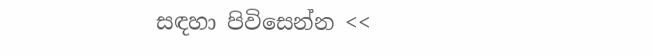සඳහා පිවිසෙන්න <<